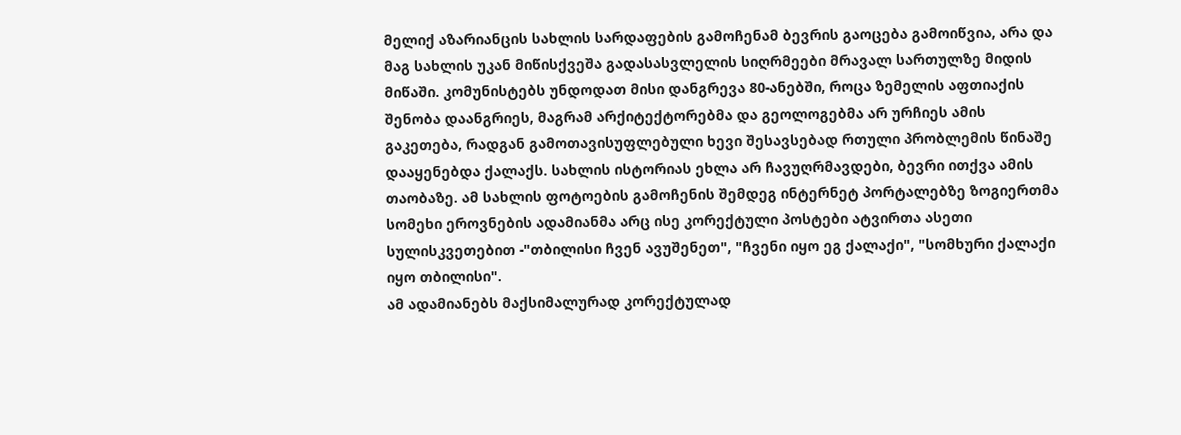მელიქ აზარიანცის სახლის სარდაფების გამოჩენამ ბევრის გაოცება გამოიწვია, არა და მაგ სახლის უკან მიწისქვეშა გადასასვლელის სიღრმეები მრავალ სართულზე მიდის მიწაში. კომუნისტებს უნდოდათ მისი დანგრევა 80-ანებში, როცა ზემელის აფთიაქის შენობა დაანგრიეს, მაგრამ არქიტექტორებმა და გეოლოგებმა არ ურჩიეს ამის გაკეთება, რადგან გამოთავისუფლებული ხევი შესავსებად რთული პრობლემის წინაშე დააყენებდა ქალაქს. სახლის ისტორიას ეხლა არ ჩავუღრმავდები, ბევრი ითქვა ამის თაობაზე. ამ სახლის ფოტოების გამოჩენის შემდეგ ინტერნეტ პორტალებზე ზოგიერთმა სომეხი ეროვნების ადამიანმა არც ისე კორექტული პოსტები ატვირთა ასეთი სულისკვეთებით -"თბილისი ჩვენ ავუშენეთ", "ჩვენი იყო ეგ ქალაქი", "სომხური ქალაქი იყო თბილისი".
ამ ადამიანებს მაქსიმალურად კორექტულად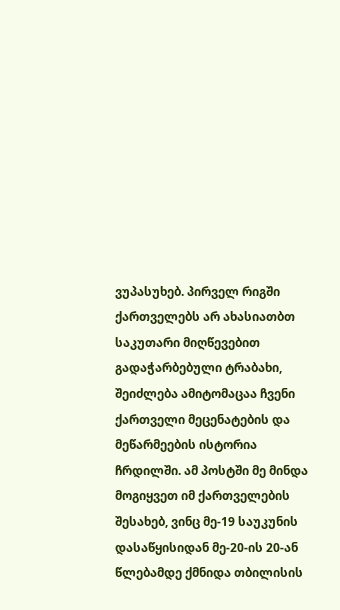ვუპასუხებ. პირველ რიგში ქართველებს არ ახასიათბთ საკუთარი მიღწევებით გადაჭარბებული ტრაბახი, შეიძლება ამიტომაცაა ჩვენი ქართველი მეცენატების და მეწარმეების ისტორია ჩრდილში. ამ პოსტში მე მინდა მოგიყვეთ იმ ქართველების შესახებ, ვინც მე-19 საუკუნის დასაწყისიდან მე-20-ის 20-ან წლებამდე ქმნიდა თბილისის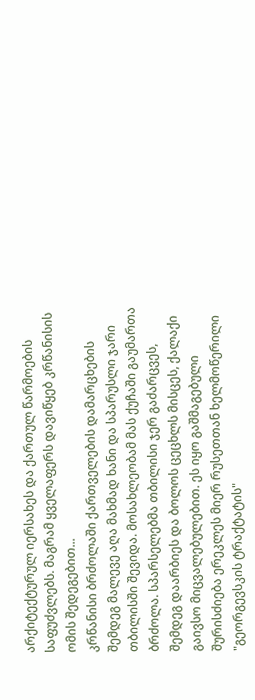არქიტექტურულ იერსახეს და ქართულ წარმოების საფუძვლებს. მაგრამ ყველაფერს დავიწყებ კრწანისის ომის შედეგებით...
კრწანისი ბრძოლაში ქართველების დამარცხების შემდეგ მალევე აღა მახმად ხანი და სპარუსლი ჯარი თბილისში შევიდა. მოსახლეობამ მას ქუჩაში გაუმართა ბრძოლა. სპარსელებმა თბილისი ჯერ გაძარცვეს, შემდეგ დაარბიეს და ბოლოს ცეცხლს მისცეს, ქალაქი გაივსო მიცვალებულებით. ეს იყო გაშმაგებული შურისძიება ერეკლეს მიერ რუსეთთან ხელმოწერილი "გეორგევსკის ტრაქტატის"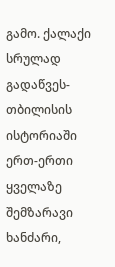გამო. ქალაქი სრულად გადაწვეს-თბილისის ისტორიაში ერთ-ერთი ყველაზე შემზარავი ხანძარი,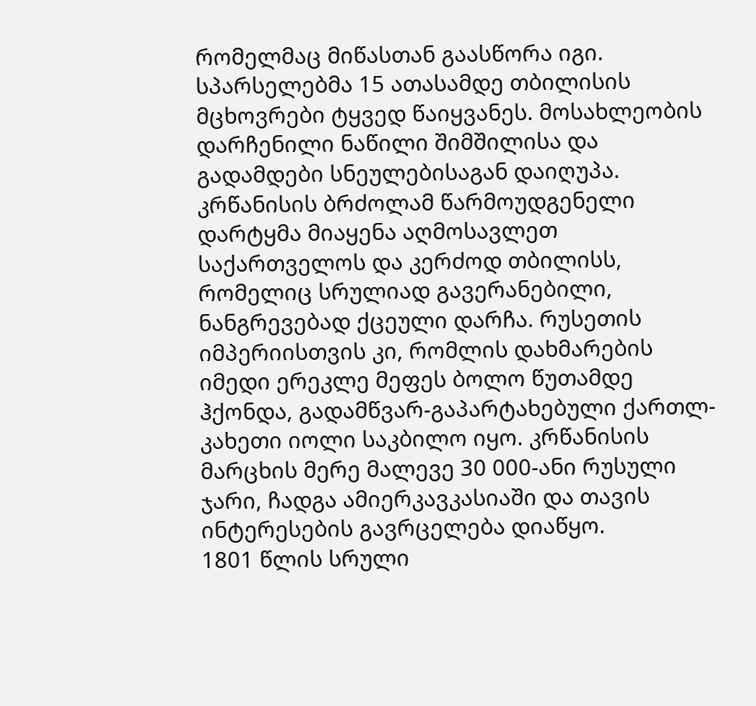რომელმაც მიწასთან გაასწორა იგი.
სპარსელებმა 15 ათასამდე თბილისის მცხოვრები ტყვედ წაიყვანეს. მოსახლეობის დარჩენილი ნაწილი შიმშილისა და გადამდები სნეულებისაგან დაიღუპა. კრწანისის ბრძოლამ წარმოუდგენელი დარტყმა მიაყენა აღმოსავლეთ საქართველოს და კერძოდ თბილისს, რომელიც სრულიად გავერანებილი, ნანგრევებად ქცეული დარჩა. რუსეთის იმპერიისთვის კი, რომლის დახმარების იმედი ერეკლე მეფეს ბოლო წუთამდე ჰქონდა, გადამწვარ-გაპარტახებული ქართლ-კახეთი იოლი საკბილო იყო. კრწანისის მარცხის მერე მალევე 30 000-ანი რუსული ჯარი, ჩადგა ამიერკავკასიაში და თავის ინტერესების გავრცელება დიაწყო.
1801 წლის სრული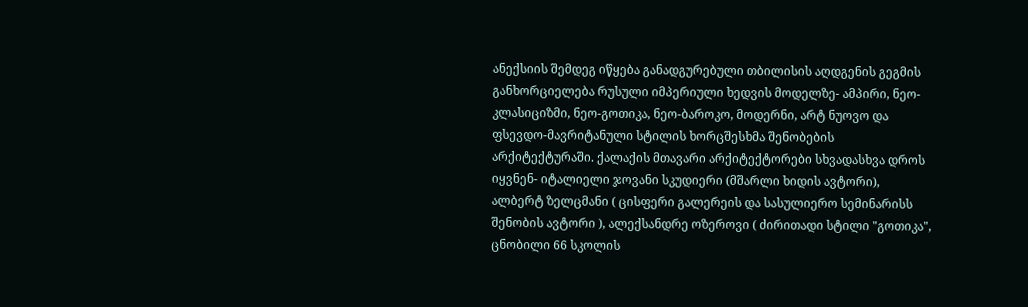ანექსიის შემდეგ იწყება განადგურებული თბილისის აღდგენის გეგმის განხორციელება რუსული იმპერიული ხედვის მოდელზე- ამპირი, ნეო-კლასიციზმი, ნეო-გოთიკა, ნეო-ბაროკო, მოდერნი, არტ ნუოვო და ფსევდო-მავრიტანული სტილის ხორცშესხმა შენობების არქიტექტურაში. ქალაქის მთავარი არქიტექტორები სხვადასხვა დროს იყვნენ- იტალიელი ჯოვანი სკუდიერი (მშარლი ხიდის ავტორი), ალბერტ ზელცმანი ( ცისფერი გალერეის და სასულიერო სემინარისს შენობის ავტორი ), ალექსანდრე ოზეროვი ( ძირითადი სტილი "გოთიკა", ცნობილი 66 სკოლის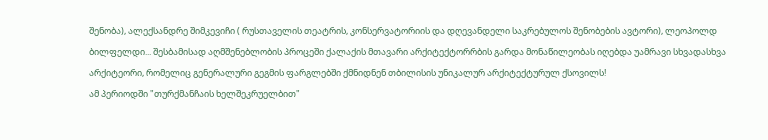შენობა), ალექსანდრე შიმკევიჩი ( რუსთაველის თეატრის, კონსერვატორიის და დღევანდელი საკრებულოს შენობების ავტორი), ლეოპოლდ ბილფელდი... შესბამისად აღმშენებლობის პროცეში ქალაქის მთავარი არქიტექტორრბის გარდა მონაწილეობას იღებდა უამრავი სხვადასხვა არქიტეორი, რომელიც გენერალური გეგმის ფარგლებში ქმნიდნენ თბილისის უნიკალურ არქიტექტურულ ქსოვილს!
ამ პერიოდში "თურქმანჩაის ხელშეკრუელბით"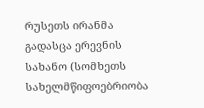რუსეთს ირანმა გადასცა ერევნის სახანო (სომხეთს სახელმწიფოებრიობა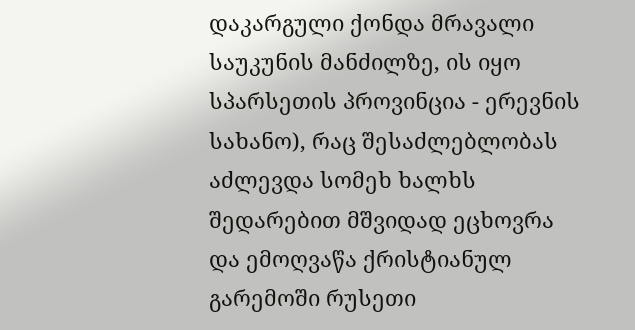დაკარგული ქონდა მრავალი საუკუნის მანძილზე, ის იყო სპარსეთის პროვინცია - ერევნის სახანო), რაც შესაძლებლობას აძლევდა სომეხ ხალხს შედარებით მშვიდად ეცხოვრა და ემოღვაწა ქრისტიანულ გარემოში რუსეთი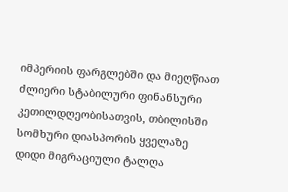იმპერიის ფარგლებში და მიეღწიათ ძლიერი სტაბილური ფინანსური კეთილდღეობისათვის, თბილისში სომხური დიასპორის ყველაზე დიდი მიგრაციული ტალღა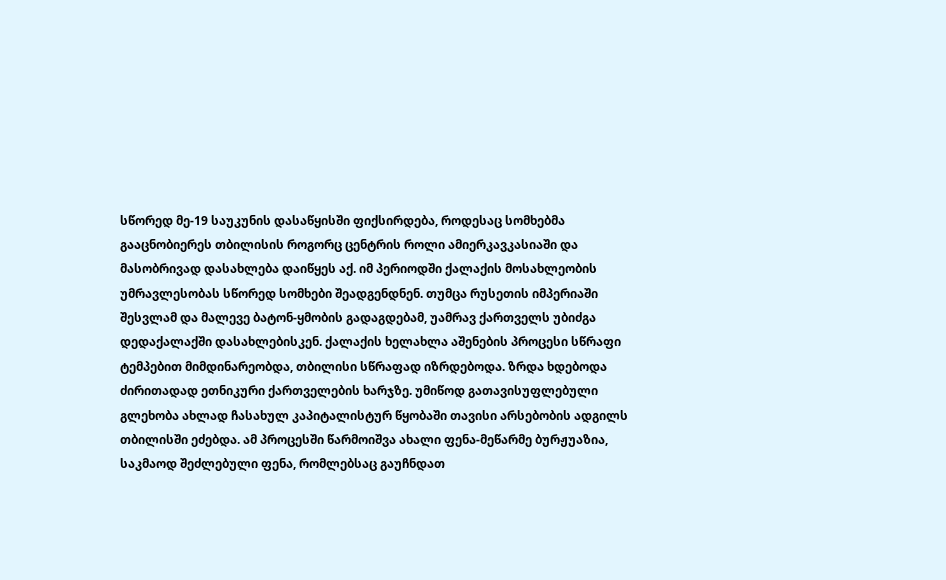სწორედ მე-19 საუკუნის დასაწყისში ფიქსირდება, როდესაც სომხებმა გააცნობიერეს თბილისის როგორც ცენტრის როლი ამიერკავკასიაში და მასობრივად დასახლება დაიწყეს აქ. იმ პერიოდში ქალაქის მოსახლეობის უმრავლესობას სწორედ სომხები შეადგენდნენ. თუმცა რუსეთის იმპერიაში შესვლამ და მალევე ბატონ-ყმობის გადაგდებამ, უამრავ ქართველს უბიძგა დედაქალაქში დასახლებისკენ. ქალაქის ხელახლა აშენების პროცესი სწრაფი ტემპებით მიმდინარეობდა, თბილისი სწრაფად იზრდებოდა. ზრდა ხდებოდა ძირითადად ეთნიკური ქართველების ხარჯზე. უმიწოდ გათავისუფლებული გლეხობა ახლად ჩასახულ კაპიტალისტურ წყობაში თავისი არსებობის ადგილს თბილისში ეძებდა. ამ პროცესში წარმოიშვა ახალი ფენა-მეწარმე ბურჟუაზია, საკმაოდ შეძლებული ფენა, რომლებსაც გაუჩნდათ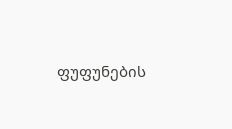ფუფუნების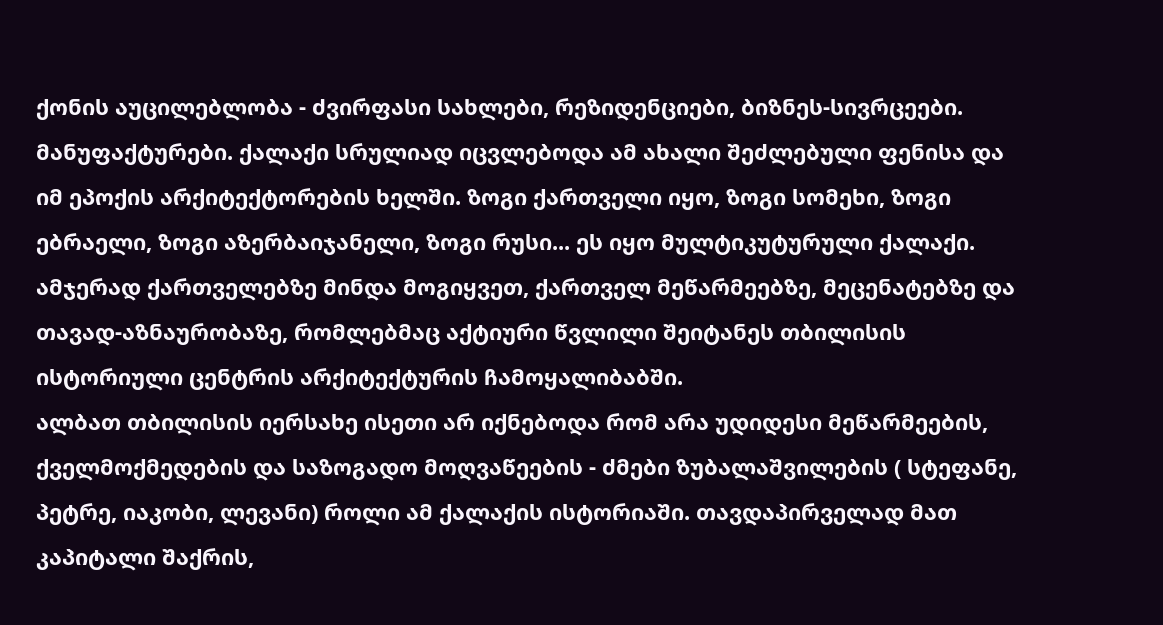ქონის აუცილებლობა - ძვირფასი სახლები, რეზიდენციები, ბიზნეს-სივრცეები. მანუფაქტურები. ქალაქი სრულიად იცვლებოდა ამ ახალი შეძლებული ფენისა და იმ ეპოქის არქიტექტორების ხელში. ზოგი ქართველი იყო, ზოგი სომეხი, ზოგი ებრაელი, ზოგი აზერბაიჯანელი, ზოგი რუსი... ეს იყო მულტიკუტურული ქალაქი.
ამჯერად ქართველებზე მინდა მოგიყვეთ, ქართველ მეწარმეებზე, მეცენატებზე და თავად-აზნაურობაზე, რომლებმაც აქტიური წვლილი შეიტანეს თბილისის ისტორიული ცენტრის არქიტექტურის ჩამოყალიბაბში.
ალბათ თბილისის იერსახე ისეთი არ იქნებოდა რომ არა უდიდესი მეწარმეების, ქველმოქმედების და საზოგადო მოღვაწეების - ძმები ზუბალაშვილების ( სტეფანე, პეტრე, იაკობი, ლევანი) როლი ამ ქალაქის ისტორიაში. თავდაპირველად მათ კაპიტალი შაქრის,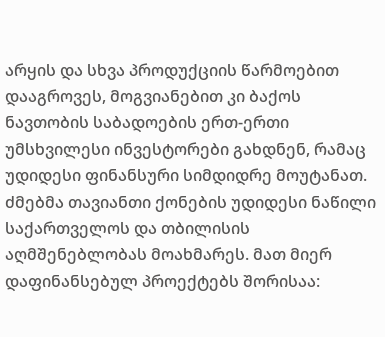არყის და სხვა პროდუქციის წარმოებით დააგროვეს, მოგვიანებით კი ბაქოს ნავთობის საბადოების ერთ-ერთი უმსხვილესი ინვესტორები გახდნენ, რამაც უდიდესი ფინანსური სიმდიდრე მოუტანათ. ძმებმა თავიანთი ქონების უდიდესი ნაწილი საქართველოს და თბილისის აღმშენებლობას მოახმარეს. მათ მიერ დაფინანსებულ პროექტებს შორისაა: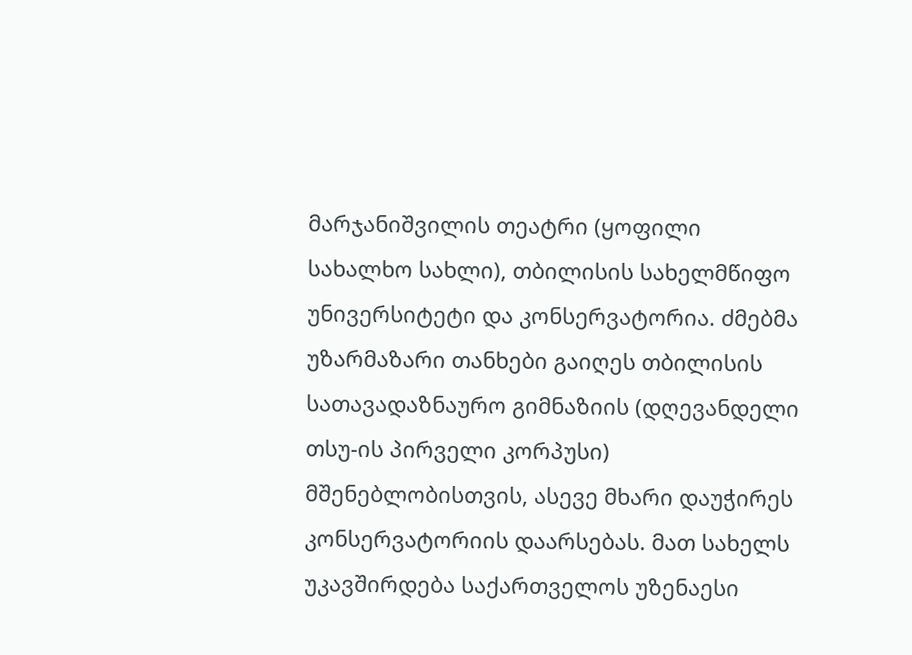მარჯანიშვილის თეატრი (ყოფილი სახალხო სახლი), თბილისის სახელმწიფო უნივერსიტეტი და კონსერვატორია. ძმებმა უზარმაზარი თანხები გაიღეს თბილისის სათავადაზნაურო გიმნაზიის (დღევანდელი თსუ-ის პირველი კორპუსი) მშენებლობისთვის, ასევე მხარი დაუჭირეს კონსერვატორიის დაარსებას. მათ სახელს უკავშირდება საქართველოს უზენაესი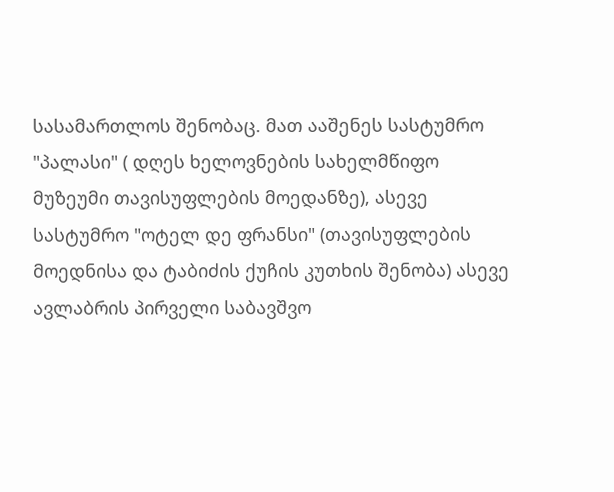სასამართლოს შენობაც. მათ ააშენეს სასტუმრო "პალასი" ( დღეს ხელოვნების სახელმწიფო მუზეუმი თავისუფლების მოედანზე), ასევე სასტუმრო "ოტელ დე ფრანსი" (თავისუფლების მოედნისა და ტაბიძის ქუჩის კუთხის შენობა) ასევე ავლაბრის პირველი საბავშვო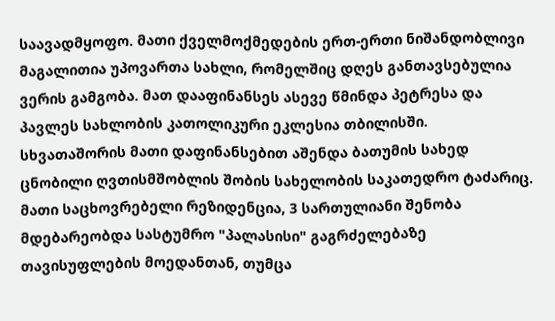საავადმყოფო. მათი ქველმოქმედების ერთ-ერთი ნიშანდობლივი მაგალითია უპოვართა სახლი, რომელშიც დღეს განთავსებულია ვერის გამგობა. მათ დააფინანსეს ასევე წმინდა პეტრესა და პავლეს სახლობის კათოლიკური ეკლესია თბილისში. სხვათაშორის მათი დაფინანსებით აშენდა ბათუმის სახედ ცნობილი ღვთისმშობლის შობის სახელობის საკათედრო ტაძარიც. მათი საცხოვრებელი რეზიდენცია, 3 სართულიანი შენობა მდებარეობდა სასტუმრო "პალასისი" გაგრძელებაზე თავისუფლების მოედანთან, თუმცა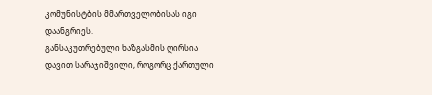კომუნისტბის მმართველობისას იგი დაანგრიეს.
განსაკუთრებული ხაზგასმის ღირსია დავით სარაჯიშვილი, როგორც ქართული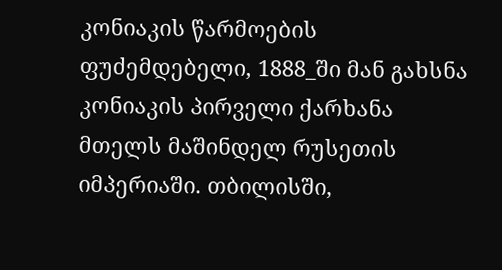კონიაკის წარმოების ფუძემდებელი, 1888_ში მან გახსნა კონიაკის პირველი ქარხანა მთელს მაშინდელ რუსეთის იმპერიაში. თბილისში,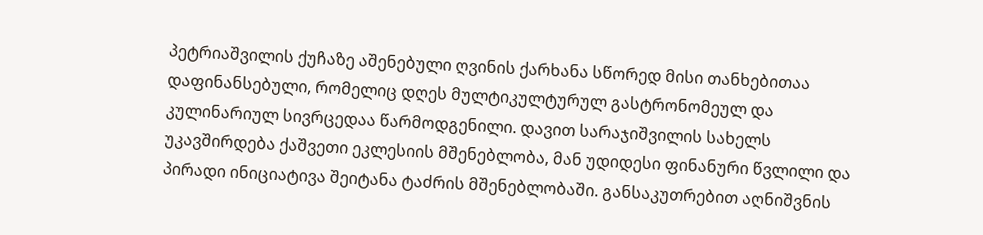პეტრიაშვილის ქუჩაზე აშენებული ღვინის ქარხანა სწორედ მისი თანხებითაა დაფინანსებული, რომელიც დღეს მულტიკულტურულ გასტრონომეულ და კულინარიულ სივრცედაა წარმოდგენილი. დავით სარაჯიშვილის სახელს უკავშირდება ქაშვეთი ეკლესიის მშენებლობა, მან უდიდესი ფინანური წვლილი და პირადი ინიციატივა შეიტანა ტაძრის მშენებლობაში. განსაკუთრებით აღნიშვნის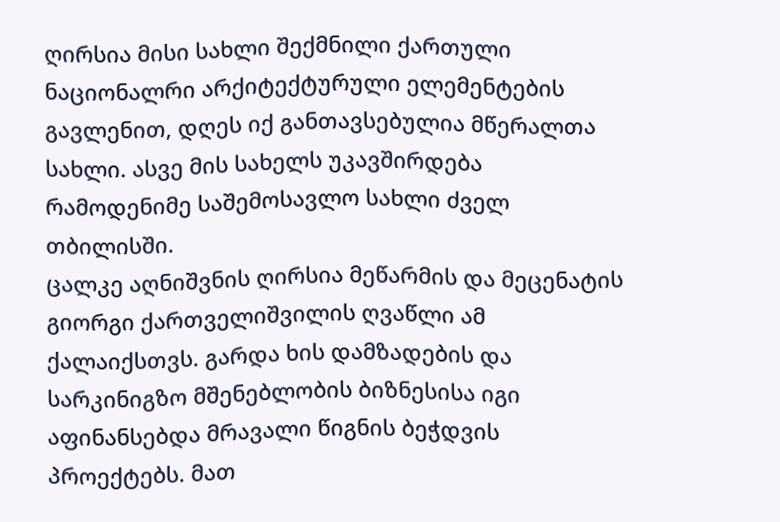ღირსია მისი სახლი შექმნილი ქართული ნაციონალრი არქიტექტურული ელემენტების გავლენით, დღეს იქ განთავსებულია მწერალთა სახლი. ასვე მის სახელს უკავშირდება რამოდენიმე საშემოსავლო სახლი ძველ თბილისში.
ცალკე აღნიშვნის ღირსია მეწარმის და მეცენატის გიორგი ქართველიშვილის ღვაწლი ამ ქალაიქსთვს. გარდა ხის დამზადების და სარკინიგზო მშენებლობის ბიზნესისა იგი აფინანსებდა მრავალი წიგნის ბეჭდვის პროექტებს. მათ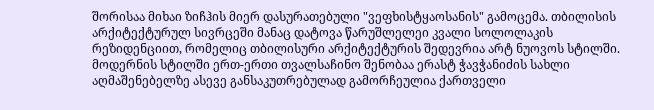შორისაა მიხაი ზიჩჰის მიერ დასურათებული "ვეფხისტყაოსანის" გამოცემა. თბილისის არქიტექტურულ სივრცეში მანაც დატოვა წარუშლელეი კვალი სოლოლაკის რეზიდენციით, რომელიც თბილისური არქიტექტურის შედევრია არტ ნუოვოს სტილში.
მოდერნის სტილში ერთ-ერთი თვალსაჩინო შენობაა ერასტ ჭავჭანიძის სახლი აღმაშენებელზე ასევე განსაკუთრებულად გამორჩეულია ქართველი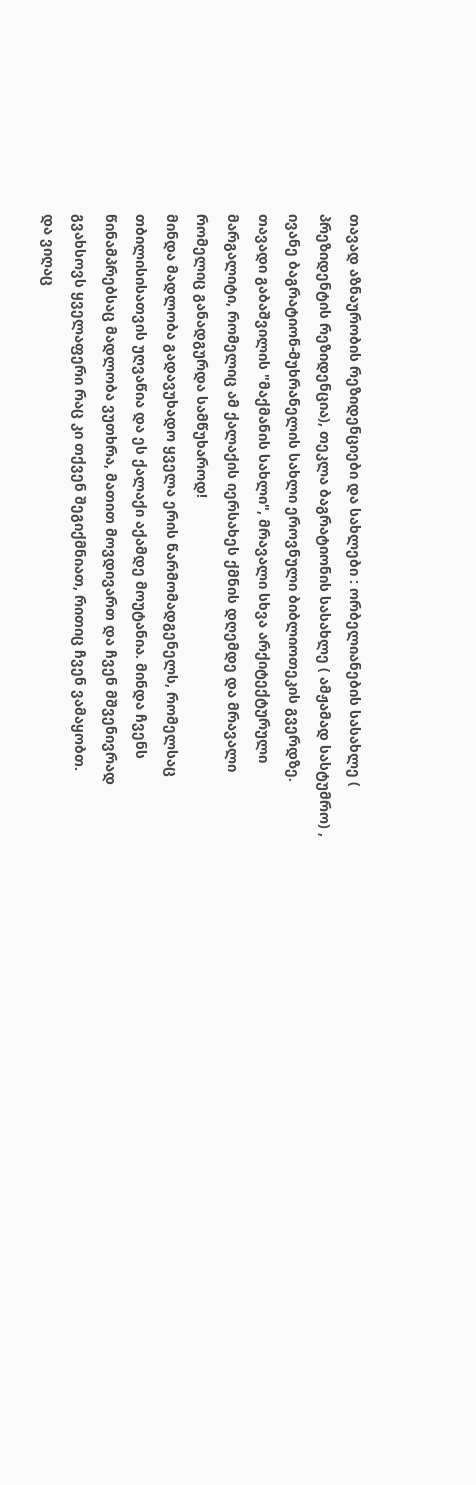თავად აზნაურობის რეზიდენციები და სახლები : ორბელიანების სასახლე ( პრეზიდენტის რეზიდენცია), თეკლა ბაგრატიონის სასახლე ( ამჟამად სასტუმრო) , ივანე ბაგრატიონ-მუხრანელის სახლი ეროვნული ბიბლიოთეკის გვერდზე. თავადი გაბაშვილის "მაქმანის სახლი", მრავალი სხვა არქიტექტურული მარგალიტი, რომელიც ამ ქალაქის იერსახეს ქმნის დღემდე და მრავალი რომელიც განადგურდა სამწუხაროდ!
მინდა მადლობა გადავუხადო ყველა ერის წარმომადგენელს, რომელსაც თბილისისათვის უღვაწია და ეს ქალაქი აქამდე მოუტანია. მინდა ჩვენს წინამპრებსაც მადლობა ვუთხრა, მათით მოვდივართ და ჩვენ მშვენივრად გვახსოვს ყველაფერი რაც კი თქვენ შეგიქმნიათ, რითიც ჩვენ ვამაყობთ.
და ვიღაც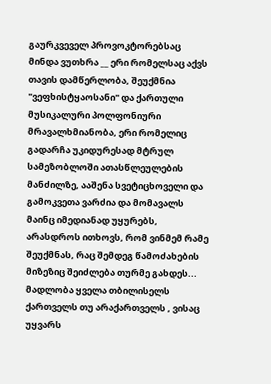გაურკვეველ პროვოკტორებსაც მინდა ვუთხრა __ ერი რომელსაც აქვს თავის დამწერლობა, შეუქმნია "ვეფხისტყაოსანი" და ქართული მუსიკალური პოლფონიური მრავალხმიანობა, ერი რომელიც გადარჩა უკიდურესად მტრულ სამეზობლოში ათასწლეულების მანძილზე, ააშენა სვეტიცხოველი და გამოკვეთა ვარძია და მომავალს მაინც იმედიანად უყურებს, არასდროს ითხოვს, რომ ვინმემ რამე შეუქმნას, რაც შემდეგ წამოძახების მიზეზიც შეიძლება თურმე გახდეს...
მადლობა ყველა თბილისელს ქართველს თუ არაქართველს , ვისაც უყვარს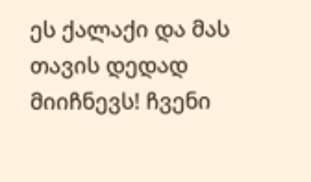ეს ქალაქი და მას თავის დედად მიიჩნევს! ჩვენი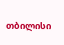თბილისი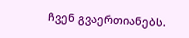ჩვენ გვაერთიანებს.